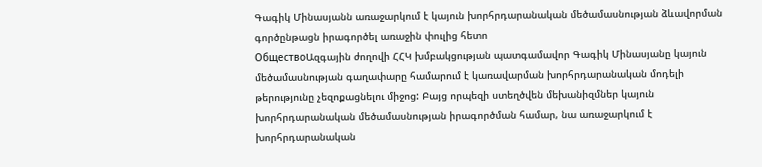Գագիկ Մինասյանն առաջարկում է կայուն խորհրդարանական մեծամասնության ձևավորման գործընթացն իրագործել առաջին փուլից հետո
ОбществоԱզգային ժողովի ՀՀԿ խմբակցության պատգամավոր Գագիկ Մինասյանը կայուն մեծամասնության գաղափարը համարում է կառավարման խորհրդարանական մոդելի թերությունը չեզոքացնելու միջոց: Բայց որպեզի ստեղծվեն մեխանիզմներ կայուն խորհրդարանական մեծամասնության իրագործման համար, նա առաջարկում է խորհրդարանական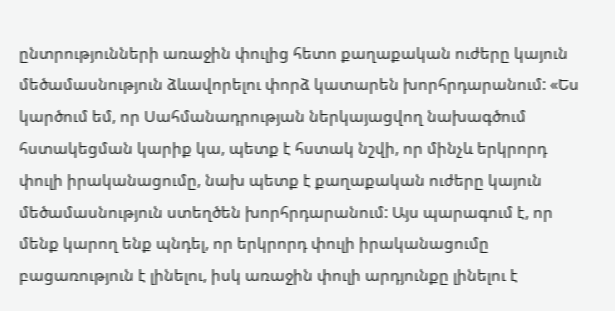ընտրությունների առաջին փուլից հետո քաղաքական ուժերը կայուն մեծամասնություն ձևավորելու փորձ կատարեն խորհրդարանում: «Ես կարծում եմ, որ Սահմանադրության ներկայացվող նախագծում հստակեցման կարիք կա, պետք է հստակ նշվի, որ մինչև երկրորդ փուլի իրականացումը, նախ պետք է քաղաքական ուժերը կայուն մեծամասնություն ստեղծեն խորհրդարանում: Այս պարագում է, որ մենք կարող ենք պնդել, որ երկրորդ փուլի իրականացումը բացառություն է լինելու, իսկ առաջին փուլի արդյունքը լինելու է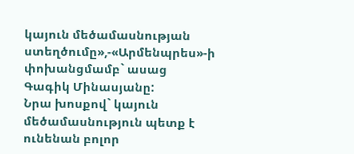կայուն մեծամասնության ստեղծումը»,-«Արմենպրես»-ի փոխանցմամբ` ասաց Գագիկ Մինասյանը:
Նրա խոսքով` կայուն մեծամասնություն պետք է ունենան բոլոր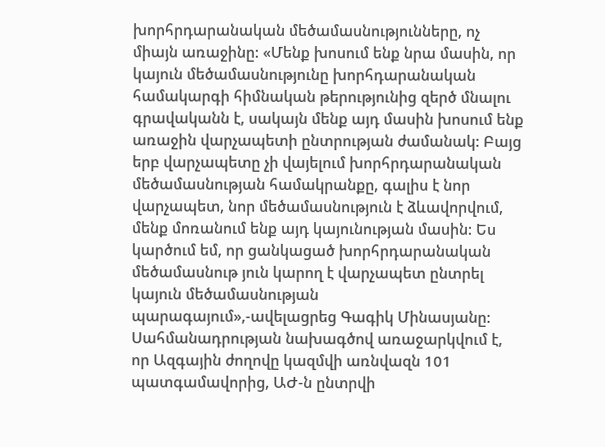խորհրդարանական մեծամասնությունները, ոչ միայն առաջինը: «Մենք խոսում ենք նրա մասին, որ կայուն մեծամասնությունը խորհդարանական համակարգի հիմնական թերությունից զերծ մնալու գրավականն է, սակայն մենք այդ մասին խոսում ենք առաջին վարչապետի ընտրության ժամանակ: Բայց երբ վարչապետը չի վայելում խորհրդարանական մեծամասնության համակրանքը, գալիս է նոր վարչապետ, նոր մեծամասնություն է ձևավորվում, մենք մոռանում ենք այդ կայունության մասին: Ես կարծում եմ, որ ցանկացած խորհրդարանական մեծամասնութ յուն կարող է վարչապետ ընտրել կայուն մեծամասնության պարագայում»,-ավելացրեց Գագիկ Մինասյանը:
Սահմանադրության նախագծով առաջարկվում է, որ Ազգային ժողովը կազմվի առնվազն 101 պատգամավորից, ԱԺ-ն ընտրվի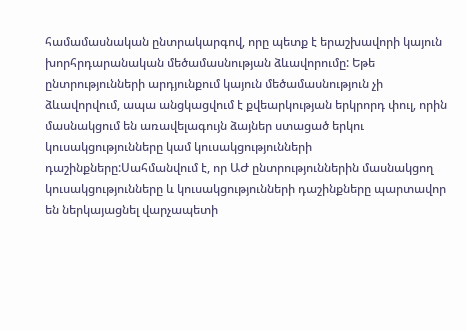համամասնական ընտրակարգով, որը պետք է երաշխավորի կայուն խորհրդարանական մեծամասնության ձևավորումը: Եթե ընտրությունների արդյունքում կայուն մեծամասնություն չի ձևավորվում, ապա անցկացվում է քվեարկության երկրորդ փուլ, որին մասնակցում են առավելագույն ձայներ ստացած երկու կուսակցությունները կամ կուսակցությունների դաշինքները:Սահմանվում է, որ ԱԺ ընտրություններին մասնակցող կուսակցությունները և կուսակցությունների դաշինքները պարտավոր են ներկայացնել վարչապետի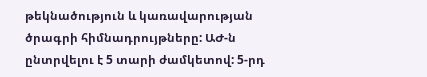թեկնածություն և կառավարության ծրագրի հիմնադրույթները: ԱԺ-ն ընտրվելու է 5 տարի ժամկետով: 5-րդ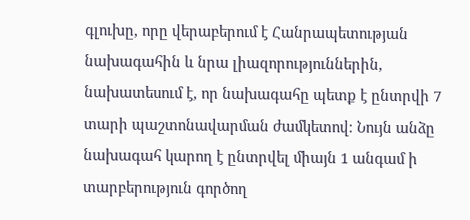գլուխը, որը վերաբերում է Հանրապետության նախագահին և նրա լիազորություններին, նախատեսում է, որ նախագահը պետք է ընտրվի 7 տարի պաշտոնավարման ժամկետով։ Նույն անձը նախագահ կարող է ընտրվել միայն 1 անգամ ի տարբերություն գործող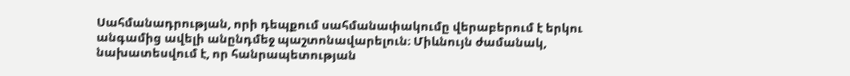Սահմանադրության, որի դեպքում սահմանափակումը վերաբերում է երկու անգամից ավելի անընդմեջ պաշտոնավարելուն։ Միևնույն ժամանակ, նախատեսվում է, որ հանրապետության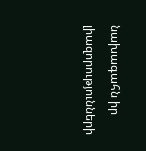նախագահն իր լիազորությունների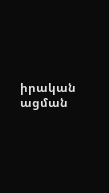իրական ացման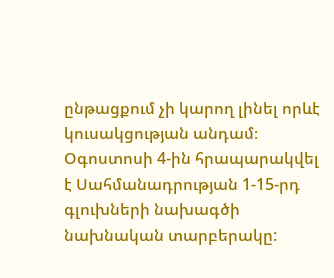ընթացքում չի կարող լինել որևէ կուսակցության անդամ։
Օգոստոսի 4-ին հրապարակվել է Սահմանադրության 1-15-րդ գլուխների նախագծի նախնական տարբերակը: